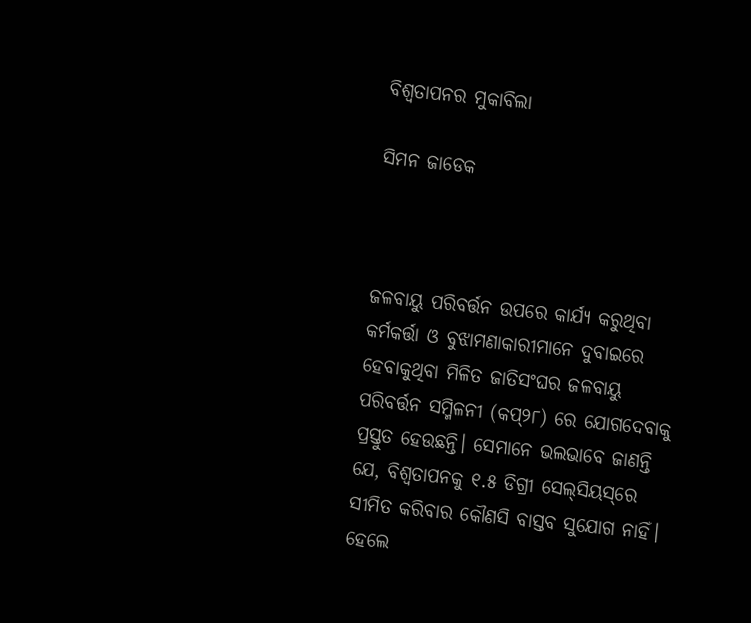ବିଶ୍ୱତାପନର ମୁକାବିଲା

ସିମନ ଜାଡେକ



ଜଳବାୟୁ ପରିବର୍ତ୍ତନ ଉପରେ କାର୍ଯ୍ୟ କରୁଥିବା କର୍ମକର୍ତ୍ତା ଓ ବୁଝାମଣାକାରୀମାନେ ଦୁବାଇରେ ହେବାକୁଥିବା ମିଳିତ ଜାତିସଂଘର ଜଳବାୟୁ ପରିବର୍ତ୍ତନ ସମ୍ମିଳନୀ (କପ୍‌୨୮) ରେ ଯୋଗଦେବାକୁ ପ୍ରସ୍ତୁତ ହେଉଛନ୍ତି। ସେମାନେ ଭଲଭାବେ ଜାଣନ୍ତି ଯେ, ବିଶ୍ୱତାପନକୁ ୧.୫ ଡିଗ୍ରୀ ସେଲ୍‌ସିୟସ୍‌ରେ ସୀମିତ କରିବାର କୌଣସି ବାସ୍ତବ ସୁଯୋଗ ନାହିଁ। ହେଲେ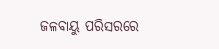ଜଳବାୟୁ ପରିସରରେ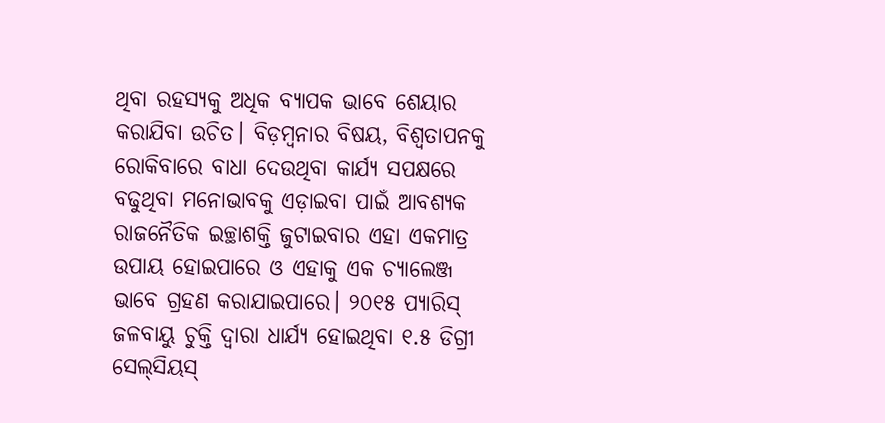ଥିବା ରହସ୍ୟକୁ ଅଧିକ ବ୍ୟାପକ ଭାବେ ଶେୟାର କରାଯିବା ଉଚିତ। ବିଡ଼ମ୍ବନାର ବିଷୟ, ବିଶ୍ୱତାପନକୁ ରୋକିବାରେ ବାଧା ଦେଉଥିବା କାର୍ଯ୍ୟ ସପକ୍ଷରେ ବଢୁଥିବା ମନୋଭାବକୁ ଏଡ଼ାଇବା ପାଇଁ ଆବଶ୍ୟକ ରାଜନୈତିକ ଇଚ୍ଛାଶକ୍ତି ଜୁଟାଇବାର ଏହା ଏକମାତ୍ର ଉପାୟ ହୋଇପାରେ ଓ ଏହାକୁ ଏକ ଚ୍ୟାଲେଞ୍ଜ ଭାବେ ଗ୍ରହଣ କରାଯାଇପାରେ। ୨୦୧୫ ପ୍ୟାରିସ୍‌ ଜଳବାୟୁ ଚୁକ୍ତି ଦ୍ୱାରା ଧାର୍ଯ୍ୟ ହୋଇଥିବା ୧.୫ ଡିଗ୍ରୀ ସେଲ୍‌ସିୟସ୍‌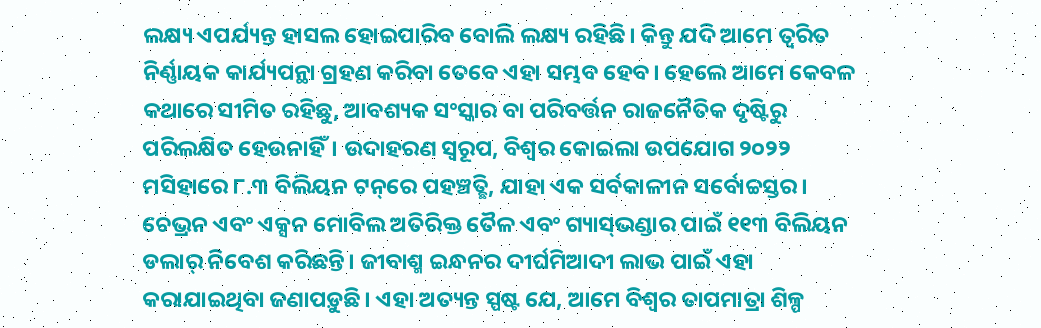ଲକ୍ଷ୍ୟ ଏପର୍ଯ୍ୟନ୍ତ ହାସଲ ହୋଇପାରିବ ବୋଲି ଲକ୍ଷ୍ୟ ରହିଛି। କିନ୍ତୁ ଯଦି ଆମେ ତ୍ୱରିତ ନିର୍ଣ୍ଣାୟକ କାର୍ଯ୍ୟପନ୍ଥା ଗ୍ରହଣ କରିବା ତେବେ ଏହା ସମ୍ଭବ ହେବ। ହେଲେ ଆମେ କେବଳ କଥାରେ ସୀମିତ ରହିଛୁ, ଆବଶ୍ୟକ ସଂସ୍କାର ବା ପରିବର୍ତ୍ତନ ରାଜନୈତିକ ଦୃଷ୍ଟିରୁ ପରିଲକ୍ଷିତ ହେଉନାହିଁ। ଉଦାହରଣ ସ୍ବରୂପ, ବିଶ୍ୱର କୋଇଲା ଉପଯୋଗ ୨୦୨୨ ମସିହାରେ ୮.୩ ବିଲିୟନ ଟନ୍‌ରେ ପହଞ୍ଚତ୍ଛି, ଯାହା ଏକ ସର୍ବକାଳୀନ ସର୍ବୋଚ୍ଚସ୍ତର। ଚେଭ୍ରନ ଏବଂ ଏକ୍ସନ ମୋବିଲ ଅତିରିକ୍ତ ତୈଳ ଏବଂ ଗ୍ୟାସ୍‌ଭଣ୍ଡାର ପାଇଁ ୧୧୩ ବିଲିୟନ ଡଲାର୍‌ ନିବେଶ କରିଛନ୍ତି। ଜୀବାଶ୍ମ ଇନ୍ଧନର ଦୀର୍ଘମିଆଦୀ ଲାଭ ପାଇଁ ଏହା କରାଯାଇଥିବା ଜଣାପଡ଼ୁଛି। ଏହା ଅତ୍ୟନ୍ତ ସ୍ପଷ୍ଟ ଯେ, ଆମେ ବିଶ୍ୱର ତାପମାତ୍ରା ଶିଳ୍ପ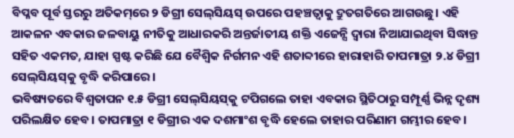ବିପ୍ଳବ ପୂର୍ବ ସ୍ତରରୁ ଅତିକମ୍‌ରେ ୨ ଡିଗ୍ରୀ ସେଲ୍‌ସିୟସ୍‌ ଉପରେ ପହଞ୍ଚତ୍ବାକୁ ଦ୍ରୁତଗତିରେ ଆଗଉଛୁ। ଏହି ଆକଳନ ଏବକାର ଜଳବାୟୁ ନୀତିକୁ ଆଧାରକରି ଅନ୍ତର୍ଜାତୀୟ ଶକ୍ତି ଏଜେନ୍ସି ଦ୍ୱାରା ନିଆଯାଇଥିବା ସିଦ୍ଧାନ୍ତ ସହିତ ଏକମତ, ଯାହା ସ୍ପଷ୍ଟ କରିଛି ଯେ ବୈଶ୍ୱିକ ନିର୍ଗମନ ଏହି ଶତାବ୍ଦୀରେ ହାରାହାରି ତାପମାତ୍ରା ୨.୪ ଡିଗ୍ରୀ ସେଲ୍‌ସିୟସ୍‌କୁ ବୃଦ୍ଧି କରିପାରେ।
ଭବିଷ୍ୟତରେ ବିଶ୍ୱତାପନ ୧.୫ ଡିଗ୍ରୀ ସେଲ୍‌ସିୟସ୍‌କୁ ଟପିଗଲେ ତାହା ଏବକାର ସ୍ଥିତିଠାରୁ ସମ୍ପୂର୍ଣ୍ଣ ଭିନ୍ନ ଦୃଶ୍ୟ ପରିଲକ୍ଷିତ ହେବ। ତାପମାତ୍ରା ୧ ଡିଗ୍ରୀର ଏକ ଦଶମାଂଶ ବୃଦ୍ଧି ହେଲେ ତାହାର ପରିଣାମ ଗମ୍ଭୀର ହେବ।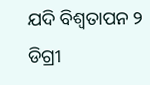ଯଦି ବିଶ୍ୱତାପନ ୨ ଡିଗ୍ରୀ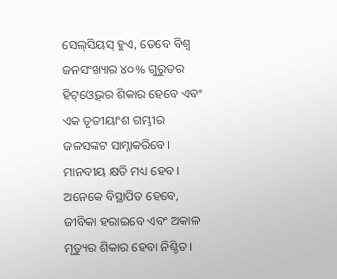ସେଲ୍‌ସିୟସ୍‌ ହୁଏ, ତେବେ ବିଶ୍ୱ ଜନସଂଖ୍ୟାର ୪୦% ଗୁରୁତର ହିଟ୍‌ଓ୍ବେଭ୍‌ର ଶିକାର ହେବେ ଏବଂ ଏକ ତୃତୀୟାଂଶ ଗମ୍ଭୀର ଜଳସଙ୍କଟ ସାମ୍ନାକରିବେ। ମାନବୀୟ କ୍ଷତି ମଧ୍ୟ ହେବ। ଅନେକେ ବିସ୍ଥାପିତ ହେବେ, ଜୀବିକା ହରାଇବେ ଏବଂ ଅକାଳ ମୃତ୍ୟୁର ଶିକାର ହେବା ନିଶ୍ଚିତ।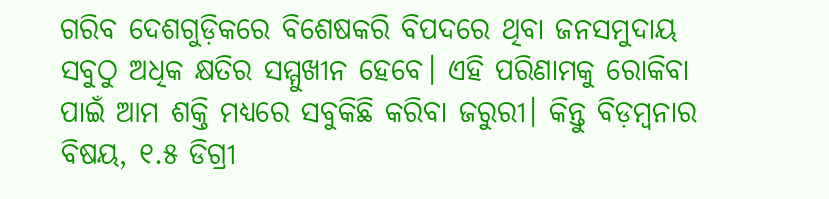ଗରିବ ଦେଶଗୁଡ଼ିକରେ ବିଶେଷକରି ବିପଦରେ ଥିବା ଜନସମୁଦାୟ ସବୁଠୁ ଅଧିକ କ୍ଷତିର ସମ୍ମୁଖୀନ ହେବେ। ଏହି ପରିଣାମକୁ ରୋକିବା ପାଇଁ ଆମ ଶକ୍ତି ମଧ୍ୟରେ ସବୁକିଛି କରିବା ଜରୁରୀ। କିନ୍ତୁ ବିଡ଼ମ୍ବନାର ବିଷୟ, ୧.୫ ଡିଗ୍ରୀ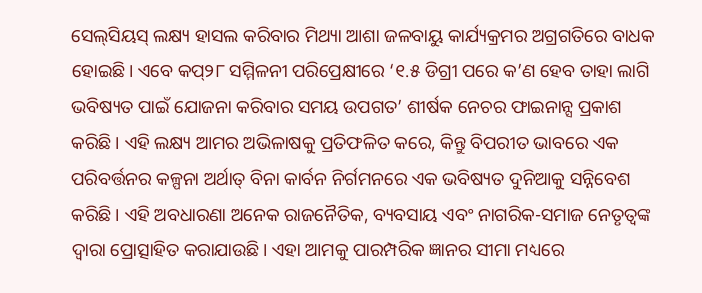ସେଲ୍‌ସିୟସ୍‌ ଲକ୍ଷ୍ୟ ହାସଲ କରିବାର ମିଥ୍ୟା ଆଶା ଜଳବାୟୁ କାର୍ଯ୍ୟକ୍ରମର ଅଗ୍ରଗତିରେ ବାଧକ ହୋଇଛି। ଏବେ କପ୍‌୨୮ ସମ୍ମିଳନୀ ପରିପ୍ରେକ୍ଷୀରେ ‘୧.୫ ଡିଗ୍ରୀ ପରେ କ’ଣ ହେବ ତାହା ଲାଗି ଭବିଷ୍ୟତ ପାଇଁ ଯୋଜନା କରିବାର ସମୟ ଉପଗତ’ ଶୀର୍ଷକ ନେଚର ଫାଇନାନ୍ସ ପ୍ରକାଶ କରିଛି। ଏହି ଲକ୍ଷ୍ୟ ଆମର ଅଭିଳାଷକୁ ପ୍ରତିଫଳିତ କରେ, କିନ୍ତୁ ବିପରୀତ ଭାବରେ ଏକ ପରିବର୍ତ୍ତନର କଳ୍ପନା ଅର୍ଥାତ୍‌ ବିନା କାର୍ବନ ନିର୍ଗମନରେ ଏକ ଭବିଷ୍ୟତ ଦୁନିଆକୁ ସନ୍ନିବେଶ କରିଛି। ଏହି ଅବଧାରଣା ଅନେକ ରାଜନୈତିକ, ବ୍ୟବସାୟ ଏବଂ ନାଗରିକ-ସମାଜ ନେତୃତ୍ୱଙ୍କ ଦ୍ୱାରା ପ୍ରୋତ୍ସାହିତ କରାଯାଉଛି। ଏହା ଆମକୁ ପାରମ୍ପରିକ ଜ୍ଞାନର ସୀମା ମଧ୍ୟରେ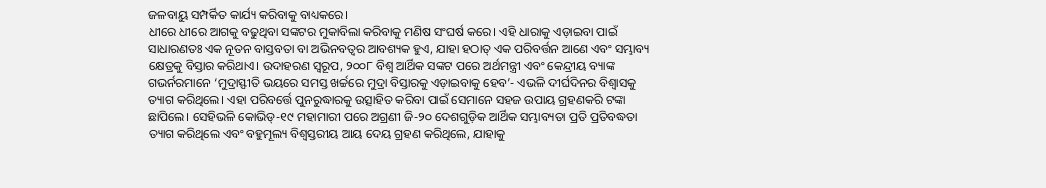ଜଳବାୟୁ ସମ୍ପର୍କିତ କାର୍ଯ୍ୟ କରିବାକୁ ବାଧ୍ୟକରେ।
ଧୀରେ ଧୀରେ ଆଗକୁ ବଢୁଥିବା ସଙ୍କଟର ମୁକାବିଲା କରିବାକୁ ମଣିଷ ସଂଘର୍ଷ କରେ। ଏହି ଧାରାକୁ ଏଡ଼ାଇବା ପାଇଁ ସାଧାରଣତଃ ଏକ ନୂତନ ବାସ୍ତବତା ବା ଅଭିନବତ୍ୱର ଆବଶ୍ୟକ ହୁଏ, ଯାହା ହଠାତ୍‌ ଏକ ପରିବର୍ତ୍ତନ ଆଣେ ଏବଂ ସମ୍ଭାବ୍ୟ କ୍ଷେତ୍ରକୁ ବିସ୍ତାର କରିଥାଏ। ଉଦାହରଣ ସ୍ବରୂପ, ୨୦୦୮ ବିଶ୍ୱ ଆର୍ଥିକ ସଙ୍କଟ ପରେ ଅର୍ଥମନ୍ତ୍ରୀ ଏବଂ କେନ୍ଦ୍ରୀୟ ବ୍ୟାଙ୍କ ଗଭର୍ନରମାନେ ‘ମୁଦ୍ରାସ୍ଫୀତି ଭୟରେ ସମସ୍ତ ଖର୍ଚ୍ଚରେ ମୁଦ୍ରା ବିସ୍ତାରକୁ ଏଡ଼ାଇବାକୁ ହେବ’- ଏଭଳି ଦୀର୍ଘଦିନର ବିଶ୍ୱାସକୁ ତ୍ୟାଗ କରିଥିଲେ। ଏହା ପରିବର୍ତ୍ତେ ପୁନରୁଦ୍ଧାରକୁ ଉତ୍ସାହିତ କରିବା ପାଇଁ ସେମାନେ ସହଜ ଉପାୟ ଗ୍ରହଣକରି ଟଙ୍କା ଛାପିଲେ। ସେହିଭଳି କୋଭିଡ୍‌-୧୯ ମହାମାରୀ ପରେ ଅଗ୍ରଣୀ ଜି-୨୦ ଦେଶଗୁଡ଼ିକ ଆର୍ଥିକ ସମ୍ଭାବ୍ୟତା ପ୍ରତି ପ୍ରତିବଦ୍ଧତା ତ୍ୟାଗ କରିଥିଲେ ଏବଂ ବହୁମୂଲ୍ୟ ବିଶ୍ୱସ୍ତରୀୟ ଆୟ ଦେୟ ଗ୍ରହଣ କରିଥିଲେ, ଯାହାକୁ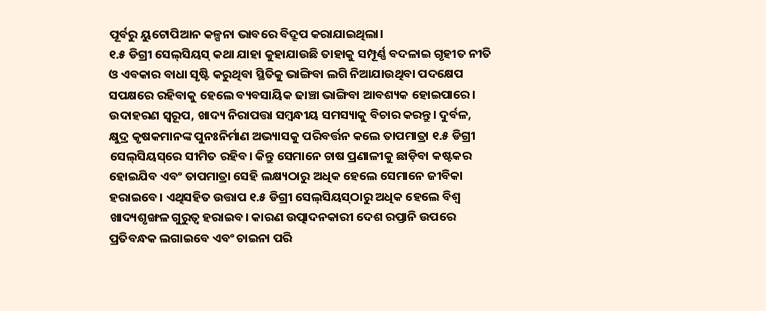ପୂର୍ବରୁ ୟୁଟୋପିଆନ କଳ୍ପନା ଭାବରେ ବିଦ୍ରୂପ କରାଯାଇଥିଲା।
୧.୫ ଡିଗ୍ରୀ ସେଲ୍‌ସିୟସ୍‌ କଥା ଯାହା କୁହାଯାଉଛି ତାହାକୁ ସମ୍ପୂର୍ଣ୍ଣ ବଦଳାଇ ଗୃହୀତ ନୀତି ଓ ଏବକାର ବାଧା ସୃଷ୍ଟି କରୁଥିବା ସ୍ଥିତିକୁ ଭାଙ୍ଗିବା ଲଗି ନିଆଯାଉଥିବା ପଦକ୍ଷେପ ସପକ୍ଷରେ ରହିବାକୁ ହେଲେ ବ୍ୟବସାୟିକ ଢାଞ୍ଚା ଭାଙ୍ଗିବା ଆବଶ୍ୟକ ହୋଇପାରେ। ଉଦାହରଣ ସ୍ବରୂପ, ଖାଦ୍ୟ ନିରାପତ୍ତା ସମ୍ବନ୍ଧୀୟ ସମସ୍ୟାକୁ ବିଚାର କରନ୍ତୁ। ଦୁର୍ବଳ, କ୍ଷୁଦ୍ର କୃଷକମାନଙ୍କ ପୁନଃନିର୍ମାଣ ଅଭ୍ୟାସକୁ ପରିବର୍ତ୍ତନ କଲେ ତାପମାତ୍ରା ୧.୫ ଡିଗ୍ରୀ ସେଲ୍‌ସିୟସ୍‌ରେ ସୀମିତ ରହିବ। କିନ୍ତୁ ସେମାନେ ଚାଷ ପ୍ରଣାଳୀକୁ ଛାଡ଼ିବା କଷ୍ଟକର ହୋଇଯିବ ଏବଂ ତାପମାତ୍ରା ସେହି ଲକ୍ଷ୍ୟଠାରୁ ଅଧିକ ହେଲେ ସେମାନେ ଜୀବିକା ହରାଇବେ। ଏଥିସହିତ ଉତ୍ତାପ ୧.୫ ଡିଗ୍ରୀ ସେଲ୍‌ସିୟସ୍‌ଠାରୁ ଅଧିକ ହେଲେ ବିଶ୍ୱ ଖାଦ୍ୟଶୃଙ୍ଖଳ ଗୁରୁତ୍ୱ ହରାଇବ। କାରଣ ଉତ୍ପାଦନକାରୀ ଦେଶ ରପ୍ତାନି ଉପରେ ପ୍ରତିବନ୍ଧକ ଲଗାଇବେ ଏବଂ ଚାଇନା ପରି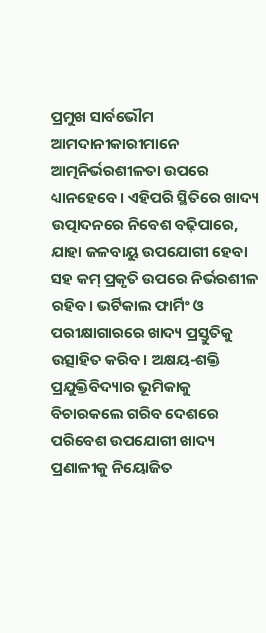ପ୍ରମୁଖ ସାର୍ବଭୌମ ଆମଦାନୀକାରୀମାନେ ଆତ୍ମନିର୍ଭରଶୀଳତା ଉପରେ ଧ୍ୟାନହେବେ। ଏହିପରି ସ୍ଥିତିରେ ଖାଦ୍ୟ ଉତ୍ପାଦନରେ ନିବେଶ ବଢ଼ିପାରେ, ଯାହା ଜଳବାୟୁ ଉପଯୋଗୀ ହେବା ସହ କମ୍‌ ପ୍ରକୃତି ଉପରେ ନିର୍ଭରଶୀଳ ରହିବ। ଭର୍ଟିକାଲ ଫାର୍ମିଂ ଓ ପରୀକ୍ଷାଗାରରେ ଖାଦ୍ୟ ପ୍ରସ୍ତୁତିକୁ ଉତ୍ସାହିତ କରିବ। ଅକ୍ଷୟ-ଶକ୍ତି ପ୍ରଯୁକ୍ତିବିଦ୍ୟାର ଭୂମିକାକୁ ବିଚାରକଲେ ଗରିବ ଦେଶରେ ପରିବେଶ ଉପଯୋଗୀ ଖାଦ୍ୟ ପ୍ରଣାଳୀକୁ ନିୟୋଜିତ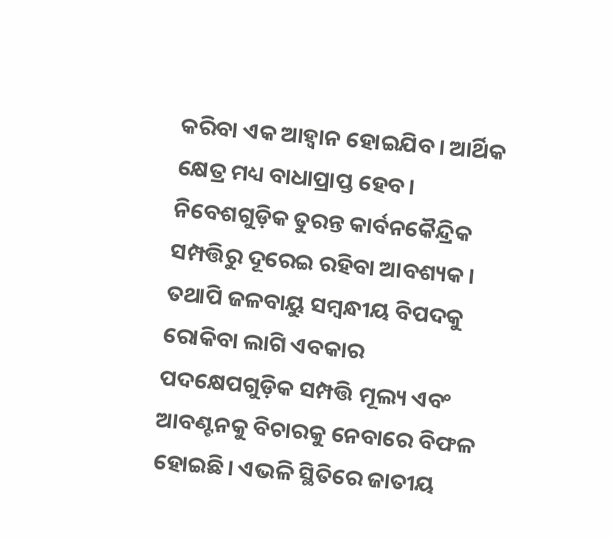କରିବା ଏକ ଆହ୍ବାନ ହୋଇଯିବ। ଆର୍ଥିକ କ୍ଷେତ୍ର ମଧ୍ୟ ବାଧାପ୍ରାପ୍ତ ହେବ। ନିବେଶଗୁଡ଼ିକ ତୁରନ୍ତ କାର୍ବନକୈନ୍ଦ୍ରିକ ସମ୍ପତ୍ତିରୁ ଦୂରେଇ ରହିବା ଆବଶ୍ୟକ। ତଥାପି ଜଳବାୟୁ ସମ୍ବନ୍ଧୀୟ ବିପଦକୁ ରୋକିବା ଲାଗି ଏବକାର ପଦକ୍ଷେପଗୁଡ଼ିକ ସମ୍ପତ୍ତି ମୂଲ୍ୟ ଏବଂ ଆବଣ୍ଟନକୁ ବିଚାରକୁ ନେବାରେ ବିଫଳ ହୋଇଛି। ଏଭଳି ସ୍ଥିତିରେ ଜାତୀୟ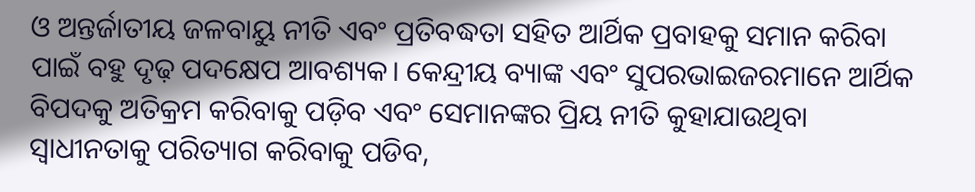ଓ ଅନ୍ତର୍ଜାତୀୟ ଜଳବାୟୁ ନୀତି ଏବଂ ପ୍ରତିବଦ୍ଧତା ସହିତ ଆର୍ଥିକ ପ୍ରବାହକୁ ସମାନ କରିବା ପାଇଁ ବହୁ ଦୃଢ଼ ପଦକ୍ଷେପ ଆବଶ୍ୟକ। କେନ୍ଦ୍ରୀୟ ବ୍ୟାଙ୍କ ଏବଂ ସୁପରଭାଇଜରମାନେ ଆର୍ଥିକ ବିପଦକୁ ଅତିକ୍ରମ କରିବାକୁ ପଡ଼ିବ ଏବଂ ସେମାନଙ୍କର ପ୍ରିୟ ନୀତି କୁହାଯାଉଥିବା ସ୍ବାଧୀନତାକୁ ପରିତ୍ୟାଗ କରିବାକୁ ପଡିବ,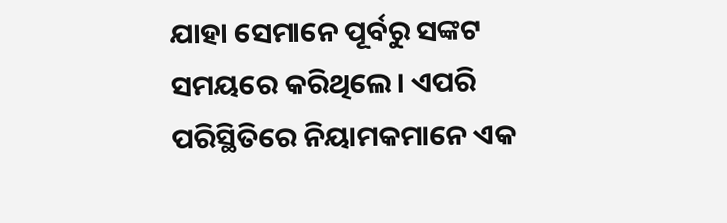ଯାହା ସେମାନେ ପୂର୍ବରୁ ସଙ୍କଟ ସମୟରେ କରିଥିଲେ। ଏପରି ପରିସ୍ଥିତିରେ ନିୟାମକମାନେ ଏକ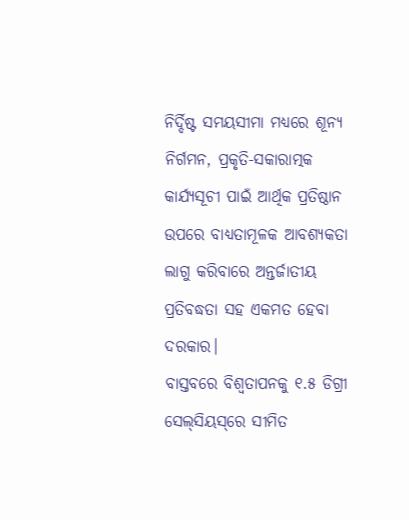ନିର୍ଦ୍ଦିଷ୍ଟ ସମୟସୀମା ମଧ୍ୟରେ ଶୂନ୍ୟ ନିର୍ଗମନ, ପ୍ରକୃତି-ସକାରାତ୍ମକ କାର୍ଯ୍ୟସୂଚୀ ପାଇଁ ଆର୍ଥିକ ପ୍ରତିଷ୍ଠାନ ଉପରେ ବାଧ୍ୟତାମୂଳକ ଆବଶ୍ୟକତା ଲାଗୁ କରିବାରେ ଅନ୍ତର୍ଜାତୀୟ ପ୍ରତିବଦ୍ଧତା ସହ ଏକମତ ହେବା ଦରକାର।
ବାସ୍ତବରେ ବିଶ୍ୱତାପନକୁ ୧.୫ ଡିଗ୍ରୀ ସେଲ୍‌ସିୟସ୍‌ରେ ସୀମିତ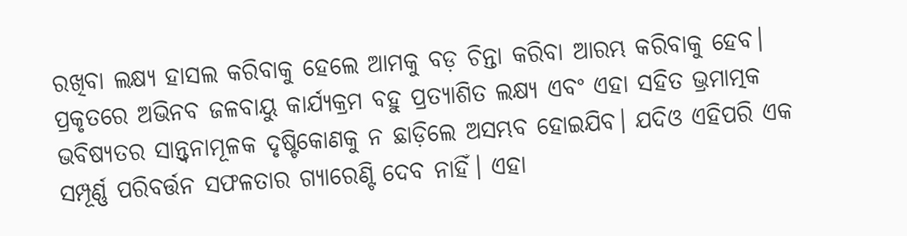ରଖିବା ଲକ୍ଷ୍ୟ ହାସଲ କରିବାକୁ ହେଲେ ଆମକୁ ବଡ଼ ଚିନ୍ତା କରିବା ଆରମ୍ଭ କରିବାକୁ ହେବ। ପ୍ରକୃତରେ ଅଭିନବ ଜଳବାୟୁ କାର୍ଯ୍ୟକ୍ରମ ବହୁ ପ୍ରତ୍ୟାଶିତ ଲକ୍ଷ୍ୟ ଏବଂ ଏହା ସହିତ ଭ୍ରମାତ୍ମକ ଭବିଷ୍ୟତର ସାନ୍ତ୍ୱନାମୂଳକ ଦୃଷ୍ଟିକୋଣକୁ ନ ଛାଡ଼ିଲେ ଅସମ୍ଭବ ହୋଇଯିବ। ଯଦିଓ ଏହିପରି ଏକ ସମ୍ପୂର୍ଣ୍ଣ ପରିବର୍ତ୍ତନ ସଫଳତାର ଗ୍ୟାରେଣ୍ଟି ଦେବ ନାହିଁ। ଏହା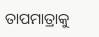ତାପମାତ୍ରାକୁ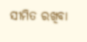ସୀମିତ ରଖିବା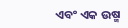ଏବଂ ଏକ ଉଷ୍ମ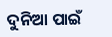ଦୁନିଆ ପାଇଁ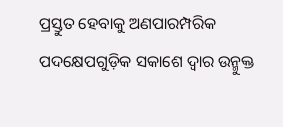ପ୍ରସ୍ତୁତ ହେବାକୁ ଅଣପାରମ୍ପରିକ ପଦକ୍ଷେପଗୁଡ଼ିକ ସକାଶେ ଦ୍ୱାର ଉନ୍ମୁକ୍ତ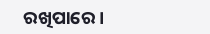ରଖିପାରେ।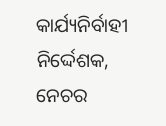କାର୍ଯ୍ୟନିର୍ବାହୀ ନିର୍ଦ୍ଦେଶକ, ନେଚର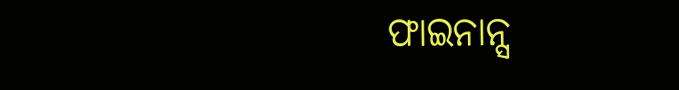ଫାଇନାନ୍ସ